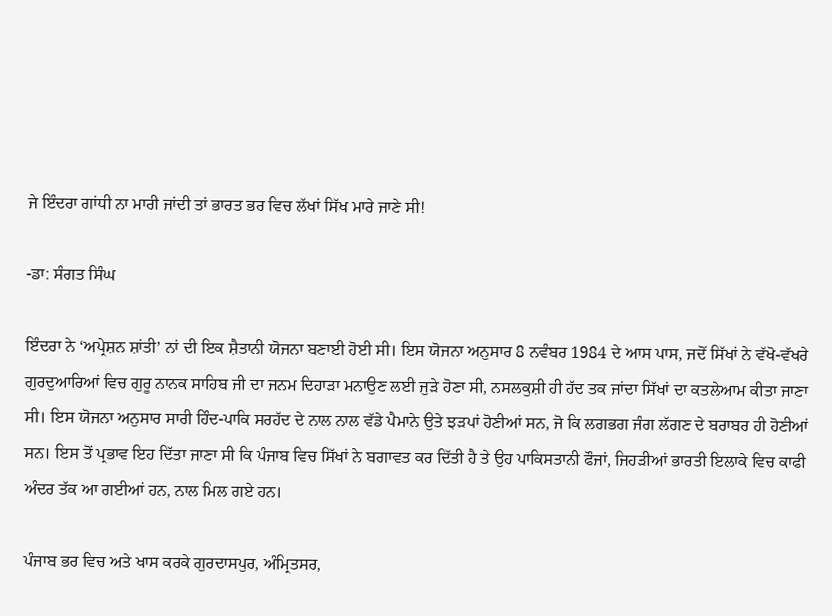ਜੇ ਇੰਦਰਾ ਗਾਂਧੀ ਨਾ ਮਾਰੀ ਜਾਂਦੀ ਤਾਂ ਭਾਰਤ ਭਰ ਵਿਚ ਲੱਖਾਂ ਸਿੱਖ ਮਾਰੇ ਜਾਣੇ ਸੀ!

-ਡਾ: ਸੰਗਤ ਸਿੰਘ

ਇੰਦਰਾ ਨੇ ‘ਅਪ੍ਰੇਸ਼ਨ ਸ਼ਾਂਤੀ’ ਨਾਂ ਦੀ ਇਕ ਸ਼ੈਤਾਨੀ ਯੋਜਨਾ ਬਣਾਈ ਹੋਈ ਸੀ। ਇਸ ਯੋਜਨਾ ਅਨੁਸਾਰ 8 ਨਵੰਬਰ 1984 ਦੇ ਆਸ ਪਾਸ, ਜਦੋਂ ਸਿੱਖਾਂ ਨੇ ਵੱਖੋ-ਵੱਖਰੇ ਗੁਰਦੁਆਰਿਆਂ ਵਿਚ ਗੁਰੂ ਨਾਨਕ ਸਾਹਿਬ ਜੀ ਦਾ ਜਨਮ ਦਿਹਾੜਾ ਮਨਾਉਣ ਲਈ ਜੁੜੇ ਹੋਣਾ ਸੀ, ਨਸਲਕੁਸ਼ੀ ਹੀ ਹੱਦ ਤਕ ਜਾਂਦਾ ਸਿੱਖਾਂ ਦਾ ਕਤਲੇਆਮ ਕੀਤਾ ਜਾਣਾ ਸੀ। ਇਸ ਯੋਜਨਾ ਅਨੁਸਾਰ ਸਾਰੀ ਹਿੰਦ-ਪਾਕਿ ਸਰਹੱਦ ਦੇ ਨਾਲ ਨਾਲ ਵੱਡੇ ਪੈਮਾਨੇ ਉਤੇ ਝੜਪਾਂ ਹੋਣੀਆਂ ਸਨ, ਜੋ ਕਿ ਲਗਭਗ ਜੰਗ ਲੱਗਣ ਦੇ ਬਰਾਬਰ ਹੀ ਹੋਣੀਆਂ ਸਨ। ਇਸ ਤੋਂ ਪ੍ਰਭਾਵ ਇਹ ਦਿੱਤਾ ਜਾਣਾ ਸੀ ਕਿ ਪੰਜਾਬ ਵਿਚ ਸਿੱਖਾਂ ਨੇ ਬਗਾਵਤ ਕਰ ਦਿੱਤੀ ਹੈ ਤੇ ਉਹ ਪਾਕਿਸਤਾਨੀ ਫੌਜਾਂ, ਜਿਹੜੀਆਂ ਭਾਰਤੀ ਇਲਾਕੇ ਵਿਚ ਕਾਫੀ ਅੰਦਰ ਤੱਕ ਆ ਗਈਆਂ ਹਨ, ਨਾਲ ਮਿਲ ਗਏ ਹਨ।

ਪੰਜਾਬ ਭਰ ਵਿਚ ਅਤੇ ਖਾਸ ਕਰਕੇ ਗੁਰਦਾਸਪੁਰ, ਅੰਮ੍ਰਿਤਸਰ,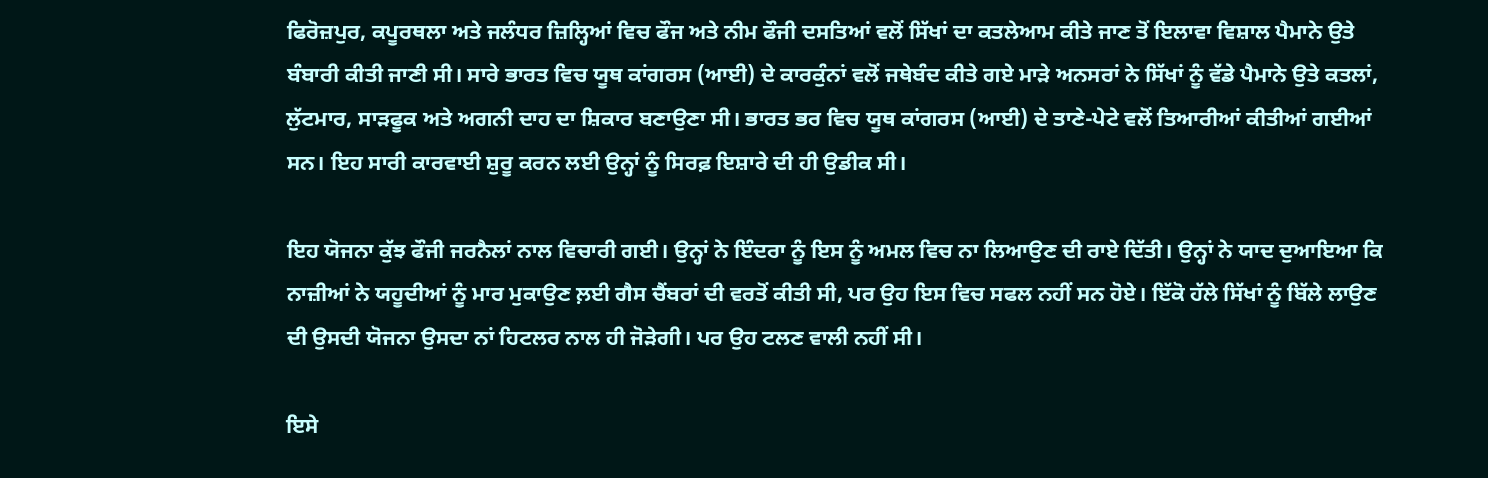ਫਿਰੋਜ਼ਪੁਰ, ਕਪੂਰਥਲਾ ਅਤੇ ਜਲੰਧਰ ਜ਼ਿਲ੍ਹਿਆਂ ਵਿਚ ਫੌਜ ਅਤੇ ਨੀਮ ਫੌਜੀ ਦਸਤਿਆਂ ਵਲੋਂ ਸਿੱਖਾਂ ਦਾ ਕਤਲੇਆਮ ਕੀਤੇ ਜਾਣ ਤੋਂ ਇਲਾਵਾ ਵਿਸ਼ਾਲ ਪੈਮਾਨੇ ਉਤੇ ਬੰਬਾਰੀ ਕੀਤੀ ਜਾਣੀ ਸੀ। ਸਾਰੇ ਭਾਰਤ ਵਿਚ ਯੂਥ ਕਾਂਗਰਸ (ਆਈ) ਦੇ ਕਾਰਕੁੰਨਾਂ ਵਲੋਂ ਜਥੇਬੰਦ ਕੀਤੇ ਗਏ ਮਾੜੇ ਅਨਸਰਾਂ ਨੇ ਸਿੱਖਾਂ ਨੂੰ ਵੱਡੇ ਪੈਮਾਨੇ ਉਤੇ ਕਤਲਾਂ, ਲੁੱਟਮਾਰ, ਸਾੜਫੂਕ ਅਤੇ ਅਗਨੀ ਦਾਹ ਦਾ ਸ਼ਿਕਾਰ ਬਣਾਉਣਾ ਸੀ। ਭਾਰਤ ਭਰ ਵਿਚ ਯੂਥ ਕਾਂਗਰਸ (ਆਈ) ਦੇ ਤਾਣੇ-ਪੇਟੇ ਵਲੋਂ ਤਿਆਰੀਆਂ ਕੀਤੀਆਂ ਗਈਆਂ ਸਨ। ਇਹ ਸਾਰੀ ਕਾਰਵਾਈ ਸ਼ੁਰੂ ਕਰਨ ਲਈ ਉਨ੍ਹਾਂ ਨੂੰ ਸਿਰਫ਼ ਇਸ਼ਾਰੇ ਦੀ ਹੀ ਉਡੀਕ ਸੀ।

ਇਹ ਯੋਜਨਾ ਕੁੱਝ ਫੌਜੀ ਜਰਨੈਲਾਂ ਨਾਲ ਵਿਚਾਰੀ ਗਈ। ਉਨ੍ਹਾਂ ਨੇ ਇੰਦਰਾ ਨੂੰ ਇਸ ਨੂੰ ਅਮਲ ਵਿਚ ਨਾ ਲਿਆਉਣ ਦੀ ਰਾਏ ਦਿੱਤੀ। ਉਨ੍ਹਾਂ ਨੇ ਯਾਦ ਦੁਆਇਆ ਕਿ ਨਾਜ਼ੀਆਂ ਨੇ ਯਹੂਦੀਆਂ ਨੂੰ ਮਾਰ ਮੁਕਾਉਣ ਲ਼ਈ ਗੈਸ ਚੈਂਬਰਾਂ ਦੀ ਵਰਤੋਂ ਕੀਤੀ ਸੀ, ਪਰ ਉਹ ਇਸ ਵਿਚ ਸਫਲ ਨਹੀਂ ਸਨ ਹੋਏ। ਇੱਕੋ ਹੱਲੇ ਸਿੱਖਾਂ ਨੂੰ ਬਿੱਲੇ ਲਾਉਣ ਦੀ ਉਸਦੀ ਯੋਜਨਾ ਉਸਦਾ ਨਾਂ ਹਿਟਲਰ ਨਾਲ ਹੀ ਜੋੜੇਗੀ। ਪਰ ਉਹ ਟਲਣ ਵਾਲੀ ਨਹੀਂ ਸੀ।

ਇਸੇ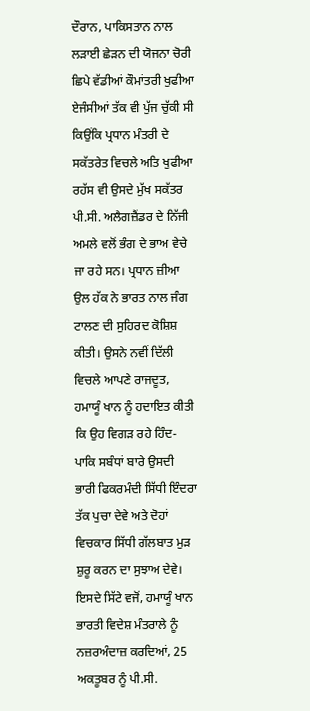ਦੌਰਾਨ, ਪਾਕਿਸਤਾਨ ਨਾਲ ਲੜਾਈ ਛੇੜਨ ਦੀ ਯੋਜਨਾ ਚੋਰੀ ਛਿਪੇ ਵੱਡੀਆਂ ਕੌਮਾਂਤਰੀ ਖੁਫੀਆ ਏਜੰਸੀਆਂ ਤੱਕ ਵੀ ਪੁੱਜ ਚੁੱਕੀ ਸੀ ਕਿਉਂਕਿ ਪ੍ਰਧਾਨ ਮੰਤਰੀ ਦੇ ਸਕੱਤਰੇਤ ਵਿਚਲੇ ਅਤਿ ਖੁਫੀਆ ਰਹੱਸ ਵੀ ਉਸਦੇ ਮੁੱਖ ਸਕੱਤਰ ਪੀ.ਸੀ. ਅਲੈਗਜ਼ੈਂਡਰ ਦੇ ਨਿੱਜੀ ਅਮਲੇ ਵਲੋਂ ਭੰਗ ਦੇ ਭਾਅ ਵੇਚੇ ਜਾ ਰਹੇ ਸਨ। ਪ੍ਰਧਾਨ ਜ਼ੀਆ ਉਲ ਹੱਕ ਨੇ ਭਾਰਤ ਨਾਲ ਜੰਗ ਟਾਲਣ ਦੀ ਸੁਹਿਰਦ ਕੋਸ਼ਿਸ਼ ਕੀਤੀ। ਉਸਨੇ ਨਵੀਂ ਦਿੱਲੀ ਵਿਚਲੇ ਆਪਣੇ ਰਾਜਦੂਤ, ਹਮਾਯੂੰ ਖਾਨ ਨੂੰ ਹਦਾਇਤ ਕੀਤੀ ਕਿ ਉਹ ਵਿਗੜ ਰਹੇ ਹਿੰਦ-ਪਾਕਿ ਸਬੰਧਾਂ ਬਾਰੇ ਉਸਦੀ ਭਾਰੀ ਫਿਕਰਮੰਦੀ ਸਿੱਧੀ ਇੰਦਰਾ ਤੱਕ ਪੁਚਾ ਦੇਵੇ ਅਤੇ ਦੋਹਾਂ ਵਿਚਕਾਰ ਸਿੱਧੀ ਗੱਲਬਾਤ ਮੁੜ ਸ਼ੁਰੂ ਕਰਨ ਦਾ ਸੁਝਾਅ ਦੇਵੇ। ਇਸਦੇ ਸਿੱਟੇ ਵਜੋਂ, ਹਮਾਯੂੰ ਖਾਨ ਭਾਰਤੀ ਵਿਦੇਸ਼ ਮੰਤਰਾਲੇ ਨੂੰ ਨਜ਼ਰਅੰਦਾਜ਼ ਕਰਦਿਆਂ, 25 ਅਕਤੂਬਰ ਨੂੰ ਪੀ.ਸੀ.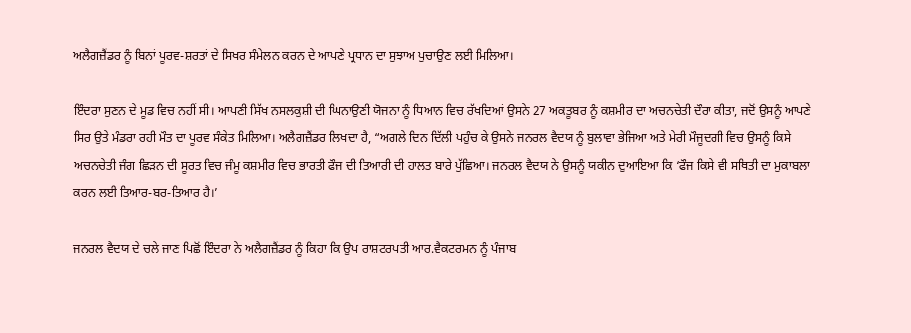ਅਲੈਗਜ਼ੈਂਡਰ ਨੂੰ ਬਿਨਾਂ ਪੂਰਵ-ਸ਼ਰਤਾਂ ਦੇ ਸਿਖਰ ਸੰਮੇਲਨ ਕਰਨ ਦੇ ਆਪਣੇ ਪ੍ਰਧਾਨ ਦਾ ਸੁਝਾਅ ਪੁਚਾਉਣ ਲਈ ਮਿਲਿਆ।

ਇੰਦਰਾ ਸੁਣਨ ਦੇ ਮੂਡ ਵਿਚ ਨਹੀਂ ਸੀ। ਆਪਣੀ ਸਿੱਖ ਨਸਲਕੁਸ਼ੀ ਦੀ ਘਿਨਾਉਣੀ ਯੋਜਨਾ ਨੂੰ ਧਿਆਨ ਵਿਚ ਰੱਖਦਿਆਂ ਉਸਨੇ 27 ਅਕਤੂਬਰ ਨੂੰ ਕਸ਼ਮੀਰ ਦਾ ਅਚਨਚੇਤੀ ਦੌਰਾ ਕੀਤਾ, ਜਦੋਂ ਉਸਨੂੰ ਆਪਣੇ ਸਿਰ ਉਤੇ ਮੰਡਰਾ ਰਹੀ ਮੌਤ ਦਾ ਪੂਰਵ ਸੰਕੇਤ ਮਿਲਿਆ। ਅਲੈਗਜ਼ੈਂਡਰ ਲਿਖਦਾ ਹੈ, “ਅਗਲੇ ਦਿਨ ਦਿੱਲੀ ਪਹੁੰਚ ਕੇ ਉਸਨੇ ਜਨਰਲ ਵੈਦਯ ਨੂੰ ਬੁਲਾਵਾ ਭੇਜਿਆ ਅਤੇ ਮੇਰੀ ਮੌਜੂਦਗੀ ਵਿਚ ਉਸਨੂੰ ਕਿਸੇ ਅਚਨਚੇਤੀ ਜੰਗ ਛਿੜਨ ਦੀ ਸੂਰਤ ਵਿਚ ਜੰਮੂ ਕਸ਼ਮੀਰ ਵਿਚ ਭਾਰਤੀ ਫੌਜ ਦੀ ਤਿਆਰੀ ਦੀ ਹਾਲਤ ਬਾਰੇ ਪੁੱਛਿਆ। ਜਨਰਲ ਵੈਦਯ ਨੇ ਉਸਨੂੰ ਯਕੀਨ ਦੁਆਇਆ ਕਿ ‘ਫੌਜ ਕਿਸੇ ਵੀ ਸਥਿਤੀ ਦਾ ਮੁਕਾਬਲਾ ਕਰਨ ਲਈ ਤਿਆਰ-ਬਰ-ਤਿਆਰ ਹੈ।’

ਜਨਰਲ ਵੈਦਯ ਦੇ ਚਲੇ ਜਾਣ ਪਿਛੋਂ ਇੰਦਰਾ ਨੇ ਅਲੈਗਜ਼ੈਂਡਰ ਨੂੰ ਕਿਹਾ ਕਿ ਉਪ ਰਾਸ਼ਟਰਪਤੀ ਆਰ.ਵੈਕਟਰਮਨ ਨੂੰ ਪੰਜਾਬ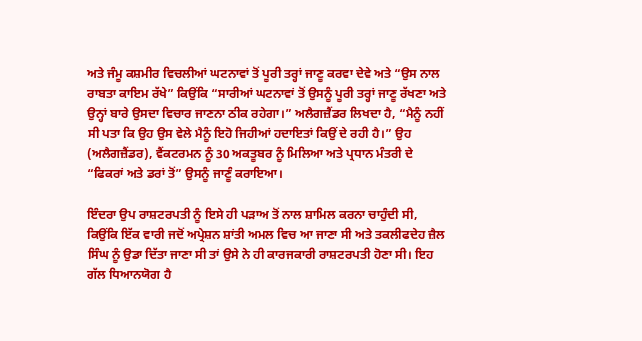ਅਤੇ ਜੰਮੂ ਕਸ਼ਮੀਰ ਵਿਚਲੀਆਂ ਘਟਨਾਵਾਂ ਤੋਂ ਪੂਰੀ ਤਰ੍ਹਾਂ ਜਾਣੂ ਕਰਵਾ ਦੇਵੇ ਅਤੇ “ਉਸ ਨਾਲ ਰਾਬਤਾ ਕਾਇਮ ਰੱਖੇ” ਕਿਉਂਕਿ “ਸਾਰੀਆਂ ਘਟਨਾਵਾਂ ਤੋਂ ਉਸਨੂੰ ਪੂਰੀ ਤਰ੍ਹਾਂ ਜਾਣੂ ਰੱਖਣਾ ਅਤੇ ਉਨ੍ਹਾਂ ਬਾਰੇ ਉਸਦਾ ਵਿਚਾਰ ਜਾਣਨਾ ਠੀਕ ਰਹੇਗਾ।” ਅਲੈਗਜ਼ੈਂਡਰ ਲਿਖਦਾ ਹੈ, “ਮੈਨੂੰ ਨਹੀਂ ਸੀ ਪਤਾ ਕਿ ਉਹ ਉਸ ਵੇਲੇ ਮੈਨੂੰ ਇਹੋ ਜਿਹੀਆਂ ਹਦਾਇਤਾਂ ਕਿਉਂ ਦੇ ਰਹੀ ਹੈ।” ਉਹ (ਅਲੈਗਜ਼ੈਂਡਰ), ਵੈਂਕਟਰਮਨ ਨੂੰ 30 ਅਕਤੂਬਰ ਨੂੰ ਮਿਲਿਆ ਅਤੇ ਪ੍ਰਧਾਨ ਮੰਤਰੀ ਦੇ “ਫਿਕਰਾਂ ਅਤੇ ਡਰਾਂ ਤੋਂ” ਉਸਨੂੰ ਜਾਣੂੰ ਕਰਾਇਆ।

ਇੰਦਰਾ ਉਪ ਰਾਸ਼ਟਰਪਤੀ ਨੂੰ ਇਸੇ ਹੀ ਪੜਾਅ ਤੋਂ ਨਾਲ ਸ਼ਾਮਿਲ ਕਰਨਾ ਚਾਹੁੰਦੀ ਸੀ, ਕਿਉਂਕਿ ਇੱਕ ਵਾਰੀ ਜਦੋਂ ਅਪ੍ਰੇਸ਼ਨ ਸ਼ਾਂਤੀ ਅਮਲ ਵਿਚ ਆ ਜਾਣਾ ਸੀ ਅਤੇ ਤਕਲੀਫਦੇਹ ਜ਼ੈਲ ਸਿੰਘ ਨੂੰ ਉਡਾ ਦਿੱਤਾ ਜਾਣਾ ਸੀ ਤਾਂ ਉਸੇ ਨੇ ਹੀ ਕਾਰਜਕਾਰੀ ਰਾਸ਼ਟਰਪਤੀ ਹੋਣਾ ਸੀ। ਇਹ ਗੱਲ ਧਿਆਨਯੋਗ ਹੈ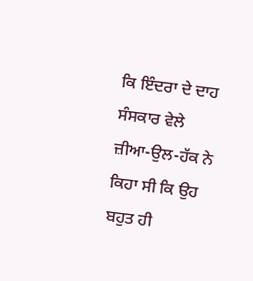ਕਿ ਇੰਦਰਾ ਦੇ ਦਾਹ ਸੰਸਕਾਰ ਵੇਲੇ ਜ਼ੀਆ-ਉਲ-ਹੱਕ ਨੇ ਕਿਹਾ ਸੀ ਕਿ ਉਹ ਬਹੁਤ ਹੀ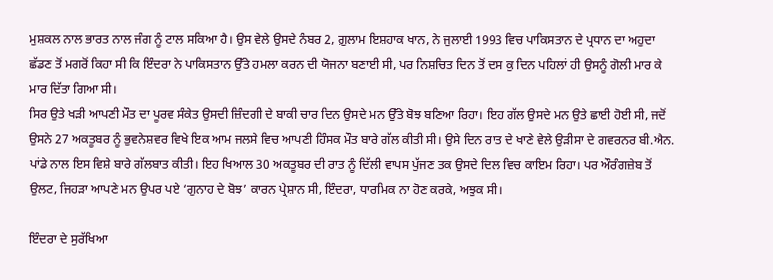ਮੁਸ਼ਕਲ ਨਾਲ ਭਾਰਤ ਨਾਲ ਜੰਗ ਨੂੰ ਟਾਲ ਸਕਿਆ ਹੈ। ਉਸ ਵੇਲੇ ਉਸਦੇ ਨੰਬਰ 2, ਗ਼ੁਲਾਮ ਇਸ਼ਹਾਕ ਖਾਨ, ਨੇ ਜੁਲਾਈ 1993 ਵਿਚ ਪਾਕਿਸਤਾਨ ਦੇ ਪ੍ਰਧਾਨ ਦਾ ਅਹੁਦਾ ਛੱਡਣ ਤੋਂ ਮਗਰੋਂ ਕਿਹਾ ਸੀ ਕਿ ਇੰਦਰਾ ਨੇ ਪਾਕਿਸਤਾਨ ਉੱਤੇ ਹਮਲਾ ਕਰਨ ਦੀ ਯੋਜਨਾ ਬਣਾਈ ਸੀ, ਪਰ ਨਿਸ਼ਚਿਤ ਦਿਨ ਤੋਂ ਦਸ ਕੁ ਦਿਨ ਪਹਿਲਾਂ ਹੀ ਉਸਨੂੰ ਗੋਲੀ ਮਾਰ ਕੇ ਮਾਰ ਦਿੱਤਾ ਗਿਆ ਸੀ।
ਸਿਰ ਉਤੇ ਖੜੀ ਆਪਣੀ ਮੌਤ ਦਾ ਪੂਰਵ ਸੰਕੇਤ ਉਸਦੀ ਜ਼ਿੰਦਗੀ ਦੇ ਬਾਕੀ ਚਾਰ ਦਿਨ ਉਸਦੇ ਮਨ ਉੱਤੇ ਬੋਝ ਬਣਿਆ ਰਿਹਾ। ਇਹ ਗੱਲ ਉਸਦੇ ਮਨ ਉਤੇ ਛਾਈ ਹੋਈ ਸੀ, ਜਦੋਂ ਉਸਨੇ 27 ਅਕਤੂਬਰ ਨੂੰ ਭੁਵਨੇਸ਼ਵਰ ਵਿਖੇ ਇਕ ਆਮ ਜਲਸੇ ਵਿਚ ਆਪਣੀ ਹਿੰਸਕ ਮੌਤ ਬਾਰੇ ਗੱਲ ਕੀਤੀ ਸੀ। ਉਸੇ ਦਿਨ ਰਾਤ ਦੇ ਖਾਣੇ ਵੇਲੇ ਉੜੀਸਾ ਦੇ ਗਵਰਨਰ ਬੀ.ਐਨ. ਪਾਂਡੇ ਨਾਲ ਇਸ ਵਿਸ਼ੇ ਬਾਰੇ ਗੱਲਬਾਤ ਕੀਤੀ। ਇਹ ਖਿਆਲ 30 ਅਕਤੂਬਰ ਦੀ ਰਾਤ ਨੂੰ ਦਿੱਲੀ ਵਾਪਸ ਪੁੱਜਣ ਤਕ ਉਸਦੇ ਦਿਲ ਵਿਚ ਕਾਇਮ ਰਿਹਾ। ਪਰ ਔਰੰਗਜ਼ੇਬ ਤੋਂ ਉਲਟ, ਜਿਹੜਾ ਆਪਣੇ ਮਨ ਉਪਰ ਪਏ ‘ਗੁਨਾਹ ਦੇ ਬੋਝ’ ਕਾਰਨ ਪ੍ਰੇਸ਼ਾਨ ਸੀ, ਇੰਦਰਾ, ਧਾਰਮਿਕ ਨਾ ਹੋਣ ਕਰਕੇ, ਅਝੁਕ ਸੀ।

ਇੰਦਰਾ ਦੇ ਸੁਰੱਖਿਆ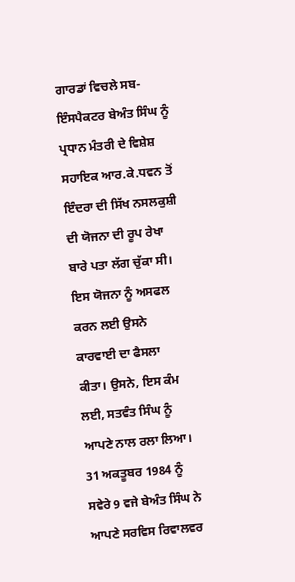ਗਾਰਡਾਂ ਵਿਚਲੇ ਸਬ-ਇੰਸਪੈਕਟਰ ਬੇਅੰਤ ਸਿੰਘ ਨੂੰ ਪ੍ਰਧਾਨ ਮੰਤਰੀ ਦੇ ਵਿਸ਼ੇਸ਼ ਸਹਾਇਕ ਆਰ.ਕੇ.ਧਵਨ ਤੋਂ ਇੰਦਰਾ ਦੀ ਸਿੱਖ ਨਸਲਕੁਸ਼ੀ ਦੀ ਯੋਜਨਾ ਦੀ ਰੂਪ ਰੇਖਾ ਬਾਰੇ ਪਤਾ ਲੱਗ ਚੁੱਕਾ ਸੀ। ਇਸ ਯੋਜਨਾ ਨੂੰ ਅਸਫਲ ਕਰਨ ਲਈ ਉਸਨੇ ਕਾਰਵਾਈ ਦਾ ਫੈਸਲਾ ਕੀਤਾ। ਉਸਨੇ, ਇਸ ਕੰਮ ਲਈ, ਸਤਵੰਤ ਸਿੰਘ ਨੂੰ ਆਪਣੇ ਨਾਲ ਰਲਾ ਲਿਆ।
31 ਅਕਤੂਬਰ 1984 ਨੂੰ ਸਵੇਰੇ 9 ਵਜੇ ਬੇਅੰਤ ਸਿੰਘ ਨੇ ਆਪਣੇ ਸਰਵਿਸ ਰਿਵਾਲਵਰ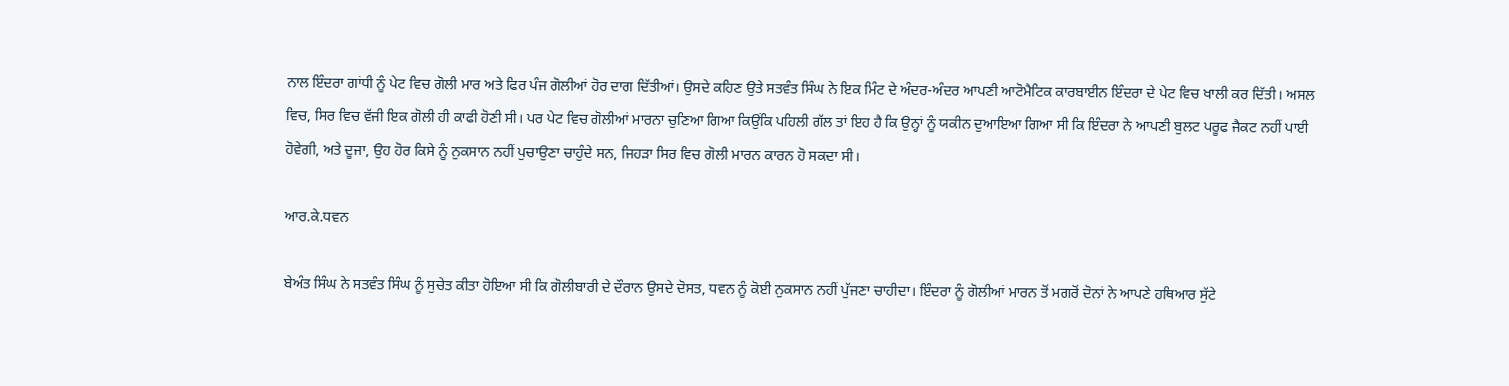ਨਾਲ ਇੰਦਰਾ ਗਾਂਧੀ ਨੂੰ ਪੇਟ ਵਿਚ ਗੋਲੀ ਮਾਰ ਅਤੇ ਫਿਰ ਪੰਜ ਗੋਲੀਆਂ ਹੋਰ ਦਾਗ ਦਿੱਤੀਆਂ। ਉਸਦੇ ਕਹਿਣ ਉਤੇ ਸਤਵੰਤ ਸਿੰਘ ਨੇ ਇਕ ਮਿੰਟ ਦੇ ਅੰਦਰ-ਅੰਦਰ ਆਪਣੀ ਆਟੋਮੈਟਿਕ ਕਾਰਬਾਈਨ ਇੰਦਰਾ ਦੇ ਪੇਟ ਵਿਚ ਖਾਲੀ ਕਰ ਦਿੱਤੀ। ਅਸਲ ਵਿਚ, ਸਿਰ ਵਿਚ ਵੱਜੀ ਇਕ ਗੋਲੀ ਹੀ ਕਾਫੀ ਹੋਣੀ ਸੀ। ਪਰ ਪੇਟ ਵਿਚ ਗੋਲੀਆਂ ਮਾਰਨਾ ਚੁਣਿਆ ਗਿਆ ਕਿਉਂਕਿ ਪਹਿਲੀ ਗੱਲ ਤਾਂ ਇਹ ਹੈ ਕਿ ਉਨ੍ਹਾਂ ਨੂੰ ਯਕੀਨ ਦੁਆਇਆ ਗਿਆ ਸੀ ਕਿ ਇੰਦਰਾ ਨੇ ਆਪਣੀ ਬੁਲਟ ਪਰੂਫ ਜੈਕਟ ਨਹੀਂ ਪਾਈ ਹੋਵੇਗੀ, ਅਤੇ ਦੂਜਾ, ਉਹ ਹੋਰ ਕਿਸੇ ਨੂੰ ਨੁਕਸਾਨ ਨਹੀਂ ਪੁਚਾਉਣਾ ਚਾਹੁੰਦੇ ਸਨ, ਜਿਹੜਾ ਸਿਰ ਵਿਚ ਗੋਲੀ ਮਾਰਨ ਕਾਰਨ ਹੋ ਸਕਦਾ ਸੀ।

ਆਰ.ਕੇ.ਧਵਨ

ਬੇਅੰਤ ਸਿੰਘ ਨੇ ਸਤਵੰਤ ਸਿੰਘ ਨੂੰ ਸੁਚੇਤ ਕੀਤਾ ਹੋਇਆ ਸੀ ਕਿ ਗੋਲੀਬਾਰੀ ਦੇ ਦੌਰਾਨ ਉਸਦੇ ਦੋਸਤ, ਧਵਨ ਨੂੰ ਕੋਈ ਨੁਕਸਾਨ ਨਹੀਂ ਪੁੱਜਣਾ ਚਾਹੀਦਾ। ਇੰਦਰਾ ਨੂੰ ਗੋਲੀਆਂ ਮਾਰਨ ਤੋਂ ਮਗਰੋਂ ਦੋਨਾਂ ਨੇ ਆਪਣੇ ਹਥਿਆਰ ਸੁੱਟੇ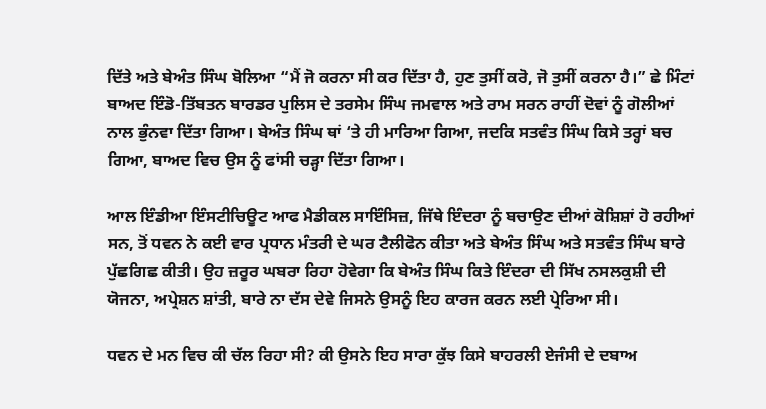ਦਿੱਤੇ ਅਤੇ ਬੇਅੰਤ ਸਿੰਘ ਬੋਲਿਆ “ਮੈਂ ਜੋ ਕਰਨਾ ਸੀ ਕਰ ਦਿੱਤਾ ਹੈ, ਹੁਣ ਤੁਸੀਂ ਕਰੋ, ਜੋ ਤੁਸੀਂ ਕਰਨਾ ਹੈ।” ਛੇ ਮਿੰਟਾਂ ਬਾਅਦ ਇੰਡੋ-ਤਿੱਬਤਨ ਬਾਰਡਰ ਪੁਲਿਸ ਦੇ ਤਰਸੇਮ ਸਿੰਘ ਜਮਵਾਲ ਅਤੇ ਰਾਮ ਸਰਨ ਰਾਹੀਂ ਦੋਵਾਂ ਨੂੰ ਗੋਲੀਆਂ ਨਾਲ ਭੁੰਨਵਾ ਦਿੱਤਾ ਗਿਆ। ਬੇਅੰਤ ਸਿੰਘ ਥਾਂ ‘ਤੇ ਹੀ ਮਾਰਿਆ ਗਿਆ, ਜਦਕਿ ਸਤਵੰਤ ਸਿੰਘ ਕਿਸੇ ਤਰ੍ਹਾਂ ਬਚ ਗਿਆ, ਬਾਅਦ ਵਿਚ ਉਸ ਨੂੰ ਫਾਂਸੀ ਚੜ੍ਹਾ ਦਿੱਤਾ ਗਿਆ।

ਆਲ ਇੰਡੀਆ ਇੰਸਟੀਚਿਊਟ ਆਫ ਮੈਡੀਕਲ ਸਾਇੰਸਿਜ਼, ਜਿੱਥੇ ਇੰਦਰਾ ਨੂੰ ਬਚਾਉਣ ਦੀਆਂ ਕੋਸ਼ਿਸ਼ਾਂ ਹੋ ਰਹੀਆਂ ਸਨ, ਤੋਂ ਧਵਨ ਨੇ ਕਈ ਵਾਰ ਪ੍ਰਧਾਨ ਮੰਤਰੀ ਦੇ ਘਰ ਟੈਲੀਫੋਨ ਕੀਤਾ ਅਤੇ ਬੇਅੰਤ ਸਿੰਘ ਅਤੇ ਸਤਵੰਤ ਸਿੰਘ ਬਾਰੇ ਪੁੱਛਗਿਛ ਕੀਤੀ। ਉਹ ਜ਼ਰੂਰ ਘਬਰਾ ਰਿਹਾ ਹੋਵੇਗਾ ਕਿ ਬੇਅੰਤ ਸਿੰਘ ਕਿਤੇ ਇੰਦਰਾ ਦੀ ਸਿੱਖ ਨਸਲਕੁਸ਼ੀ ਦੀ ਯੋਜਨਾ, ਅਪ੍ਰੇਸ਼ਨ ਸ਼ਾਂਤੀ, ਬਾਰੇ ਨਾ ਦੱਸ ਦੇਵੇ ਜਿਸਨੇ ਉਸਨੂੰ ਇਹ ਕਾਰਜ ਕਰਨ ਲਈ ਪ੍ਰੇਰਿਆ ਸੀ।

ਧਵਨ ਦੇ ਮਨ ਵਿਚ ਕੀ ਚੱਲ ਰਿਹਾ ਸੀ? ਕੀ ਉਸਨੇ ਇਹ ਸਾਰਾ ਕੁੱਝ ਕਿਸੇ ਬਾਹਰਲੀ ਏਜੰਸੀ ਦੇ ਦਬਾਅ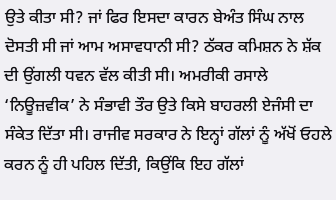ਉਤੇ ਕੀਤਾ ਸੀ? ਜਾਂ ਫਿਰ ਇਸਦਾ ਕਾਰਨ ਬੇਅੰਤ ਸਿੰਘ ਨਾਲ ਦੋਸਤੀ ਸੀ ਜਾਂ ਆਮ ਅਸਾਵਧਾਨੀ ਸੀ? ਠੱਕਰ ਕਮਿਸ਼ਨ ਨੇ ਸ਼ੱਕ ਦੀ ਉਂਗਲੀ ਧਵਨ ਵੱਲ ਕੀਤੀ ਸੀ। ਅਮਰੀਕੀ ਰਸਾਲੇ ‘ਨਿਊਜ਼ਵੀਕ’ ਨੇ ਸੰਭਾਵੀ ਤੌਰ ਉਤੇ ਕਿਸੇ ਬਾਹਰਲੀ ਏਜੰਸੀ ਦਾ ਸੰਕੇਤ ਦਿੱਤਾ ਸੀ। ਰਾਜੀਵ ਸਰਕਾਰ ਨੇ ਇਨ੍ਹਾਂ ਗੱਲਾਂ ਨੂੰ ਅੱਖੋਂ ਓਹਲੇ ਕਰਨ ਨੂੰ ਹੀ ਪਹਿਲ ਦਿੱਤੀ, ਕਿਉਂਕਿ ਇਹ ਗੱਲਾਂ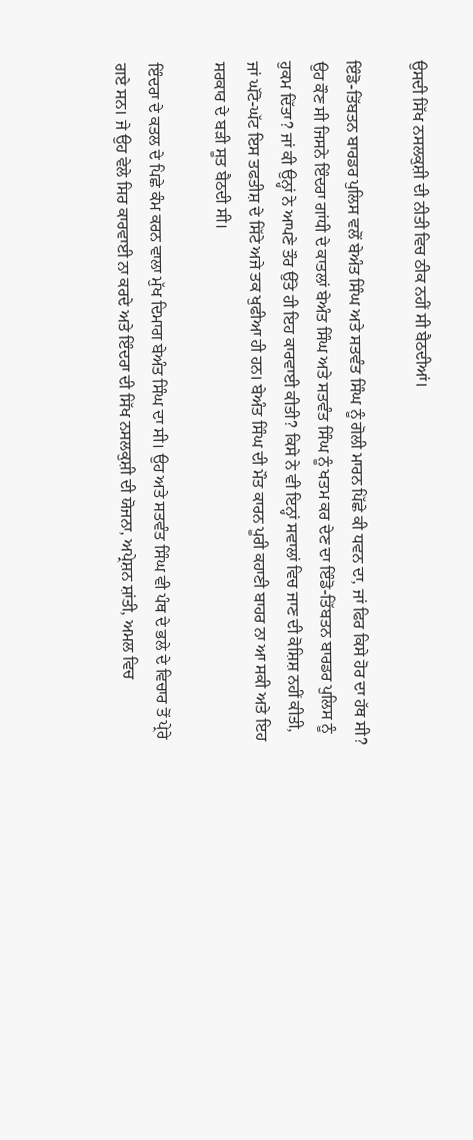ਉਸਦੀ ਸਿੱਖ ਨਸਲਕੁਸ਼ੀ ਦੀ ਨੀਤੀ ਵਿਚ ਠੀਕ ਨਹੀਂ ਸੀ ਬੈਠਦੀਆਂ।

ਇੰਡੋ-ਤਿੱਬਤਨ ਬਾਰਡਰ ਪੁਲਿਸ ਵਲੋਂ ਬੇਅੰਤ ਸਿੰਘ ਅਤੇ ਸਤਵੰਤ ਸਿੰਘ ਨੂੰ ਗੋਲੀ ਮਾਰਨ ਪਿੱਛੇ ਕੀ ਧਵਨ ਦਾ, ਜਾਂ ਫਿਰ ਕਿਸੇ ਹੋਰ ਦਾ ਹੱਥ ਸੀ? ਉਹ ਕੌਣ ਸੀ ਜਿਸਨੇ ਇੰਦਰਾ ਗਾਂਧੀ ਦੇ ਕਾਤਲਾਂ ਬੇਅੰਤ ਸਿੰਘ ਅਤੇ ਸਤਵੰਤ ਸਿੰਘ ਨੂੰ ਖਤਮ ਕਰ ਦੇਣ ਦਾ ਇੰਡੋ-ਤਿੱਬਤਨ ਬਾਰਡਰ ਪੁਲਿਸ ਨੂੰ ਹੁਕਮ ਦਿੱਤਾ? ਜਾਂ ਕੀ ਉਨ੍ਹਾਂ ਨੇ ਆਪਣੇ ਤੌਰ ਉੱਤੇ ਹੀ ਇਹ ਕਾਰਵਾਈ ਕੀਤੀ? ਕਿਸੇ ਨੇ ਵੀ ਇਨ੍ਹਾਂ ਸਵਾਲਾਂ ਵਿਚ ਜਾਣ ਦੀ ਕੋਸ਼ਿਸ਼ ਨਹੀਂ ਕੀਤੀ, ਜਾਂ ਘੱਟੋ-ਘੱਟ ਇਸ ਤਫਤੀਸ਼ ਦੇ ਸਿੱਟੇ ਅਜੇ ਤਕ ਖੁਫੀਆ ਹੀ ਹਨ। ਬੇਅੰਤ ਸਿੰਘ ਦੀ ਮੌਤ ਕਾਰਨ ਪੂਰੀ ਕਹਾਣੀ ਬਾਹਰ ਨਾ ਆ ਸਕੀ ਅਤੇ ਇਹ ਸਰਕਾਰ ਦੇ ਬੜੀ ਸੂਤ ਬੈਠਦੀ ਸੀ।

ਇੰਦਰਾ ਦੇ ਕਤਲ ਦੇ ਪਿਛੇ ਕੰਮ ਕਰਨ ਵਾਲਾ ਮੁੱਖ ਦਿਮਾਗ ਬੇਅੰਤ ਸਿੰਘ ਦਾ ਸੀ। ਉਹ ਅਤੇ ਸਤਵੰਤ ਸਿੰਘ ਵੀ ਪੰਥ ਦੇ ਭਲੇ ਦੇ ਵਿਚਾਰ ਤੋਂ ਪ੍ਰੇਰੇ ਗਏ ਸਨ। ਜੇ ਉਹ ਵੇਲੇ ਸਿਰ ਕਾਰਵਾਈ ਨਾ ਕਰਦੇ ਅਤੇ ਇੰਦਰਾ ਦੀ ਸਿੱਖ ਨਸਲਕੁਸ਼ੀ ਦੀ ਯੋਜਨਾ, ਅਪ੍ਰੇਸ਼ਨ ਸ਼ਾਂਤੀ, ਅਮਲ ਵਿਚ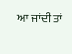ਆ ਜਾਂਦੀ ਤਾਂ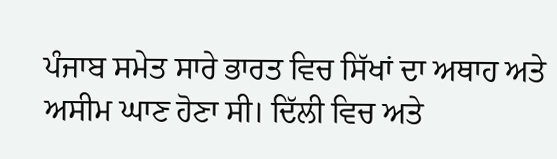ਪੰਜਾਬ ਸਮੇਤ ਸਾਰੇ ਭਾਰਤ ਵਿਚ ਸਿੱਖਾਂ ਦਾ ਅਥਾਹ ਅਤੇ ਅਸੀਮ ਘਾਣ ਹੋਣਾ ਸੀ। ਦਿੱਲੀ ਵਿਚ ਅਤੇ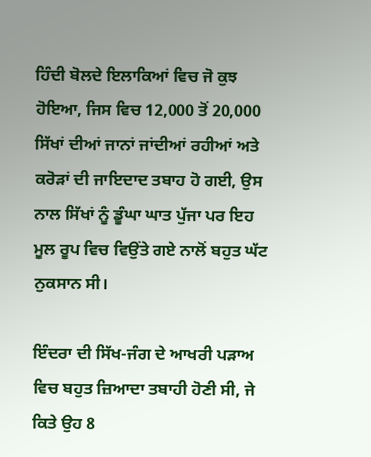ਹਿੰਦੀ ਬੋਲਦੇ ਇਲਾਕਿਆਂ ਵਿਚ ਜੋ ਕੁਝ ਹੋਇਆ, ਜਿਸ ਵਿਚ 12,000 ਤੋਂ 20,000 ਸਿੱਖਾਂ ਦੀਆਂ ਜਾਨਾਂ ਜਾਂਦੀਆਂ ਰਹੀਆਂ ਅਤੇ ਕਰੋੜਾਂ ਦੀ ਜਾਇਦਾਦ ਤਬਾਹ ਹੋ ਗਈ, ਉਸ ਨਾਲ ਸਿੱਖਾਂ ਨੂੰ ਡੂੰਘਾ ਘਾਤ ਪੁੱਜਾ ਪਰ ਇਹ ਮੂਲ ਰੂਪ ਵਿਚ ਵਿਉਂਤੇ ਗਏ ਨਾਲੋਂ ਬਹੁਤ ਘੱਟ ਨੁਕਸਾਨ ਸੀ।

ਇੰਦਰਾ ਦੀ ਸਿੱਖ-ਜੰਗ ਦੇ ਆਖਰੀ ਪੜਾਅ ਵਿਚ ਬਹੁਤ ਜ਼ਿਆਦਾ ਤਬਾਹੀ ਹੋਣੀ ਸੀ, ਜੇ ਕਿਤੇ ਉਹ 8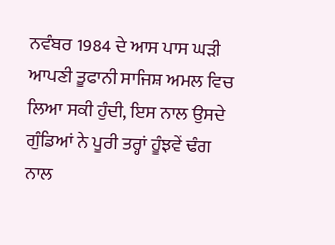ਨਵੰਬਰ 1984 ਦੇ ਆਸ ਪਾਸ ਘੜੀ ਆਪਣੀ ਤੂਫਾਨੀ ਸਾਜਿਸ਼ ਅਮਲ ਵਿਚ ਲਿਆ ਸਕੀ ਹੁੰਦੀ, ਇਸ ਨਾਲ ਉਸਦੇ ਗੁੰਡਿਆਂ ਨੇ ਪੂਰੀ ਤਰ੍ਹਾਂ ਹੂੰਝਵੇਂ ਢੰਗ ਨਾਲ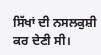ਸਿੱਖਾਂ ਦੀ ਨਸਲਕੁਸ਼ੀ ਕਰ ਦੇਣੀ ਸੀ।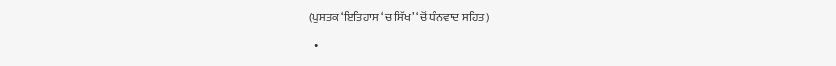(ਪੁਸਤਕ ‘ਇਤਿਹਾਸ ‘ਚ ਸਿੱਖ’ ‘ਚੋਂ ਧੰਨਵਾਦ ਸਹਿਤ)

  •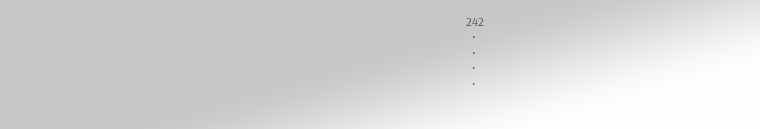242
  •
  •
  •
  •